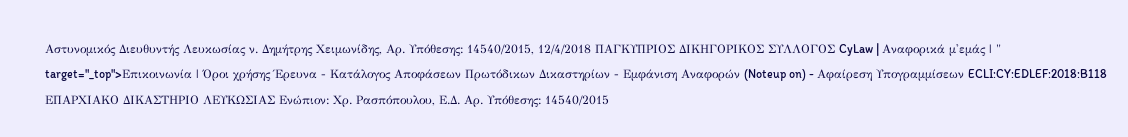Αστυνομικός Διευθυντής Λευκωσίας ν. Δημήτρης Χειμωνίδης, Αρ. Υπόθεσης: 14540/2015, 12/4/2018 ΠΑΓΚΥΠΡΙΟΣ ΔΙΚΗΓΟΡΙΚΟΣ ΣΥΛΛΟΓΟΣ CyLaw | Αναφορικά μ'εμάς | " target="_top">Επικοινωνία | Όροι χρήσης Έρευνα - Κατάλογος Αποφάσεων Πρωτόδικων Δικαστηρίων - Εμφάνιση Αναφορών (Noteup on) - Αφαίρεση Υπογραμμίσεων ECLI:CY:EDLEF:2018:B118 ΕΠΑΡΧΙΑΚΟ ΔΙΚΑΣΤΗΡΙΟ ΛΕΥΚΩΣΙΑΣ Ενώπιον: Χρ. Ρασπόπουλου, Ε.Δ. Αρ. Υπόθεσης: 14540/2015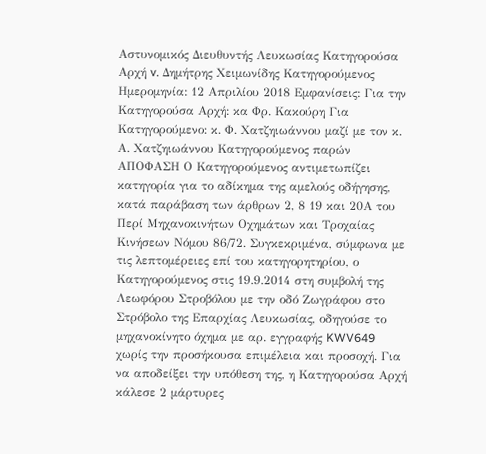Αστυνομικός Διευθυντής Λευκωσίας Κατηγορούσα Αρχή v. Δημήτρης Χειμωνίδης Κατηγορούμενος Ημερομηνία: 12 Απριλίου 2018 Εμφανίσεις: Για την Κατηγορούσα Αρχή: κα Φρ. Κακούρη Για Κατηγορούμενο: κ. Φ. Χατζηιωάννου μαζί με τον κ. Α. Χατζηιωάννου Κατηγορούμενος παρών ΑΠΟΦΑΣΗ Ο Κατηγορούμενος αντιμετωπίζει κατηγορία για το αδίκημα της αμελούς οδήγησης, κατά παράβαση των άρθρων 2, 8 19 και 20Α του Περί Μηχανοκινήτων Οχημάτων και Τροχαίας Κινήσεων Νόμου 86/72. Συγκεκριμένα, σύμφωνα με τις λεπτομέρειες επί του κατηγορητηρίου, ο Κατηγορούμενος στις 19.9.2014 στη συμβολή της Λεωφόρου Στροβόλου με την οδό Ζωγράφου στο Στρόβολο της Επαρχίας Λευκωσίας, οδηγούσε το μηχανοκίνητο όχημα με αρ. εγγραφής KWV649 χωρίς την προσήκουσα επιμέλεια και προσοχή. Για να αποδείξει την υπόθεση της, η Κατηγορούσα Αρχή κάλεσε 2 μάρτυρες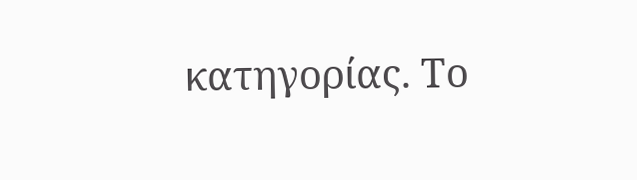κατηγορίας. Το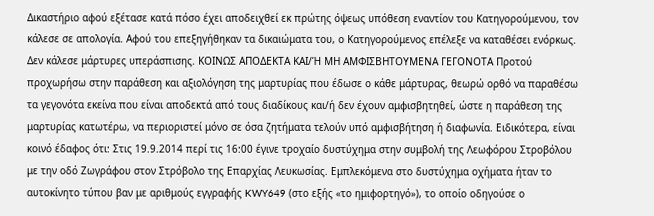Δικαστήριο αφού εξέτασε κατά πόσο έχει αποδειχθεί εκ πρώτης όψεως υπόθεση εναντίον του Κατηγορούμενου, τον κάλεσε σε απολογία. Αφού του επεξηγήθηκαν τα δικαιώματα του, ο Κατηγορούμενος επέλεξε να καταθέσει ενόρκως. Δεν κάλεσε μάρτυρες υπεράσπισης. ΚΟΙΝΩΣ ΑΠΟΔΕΚΤΑ ΚΑΙ/Ή ΜΗ ΑΜΦΙΣΒΗΤΟΥΜΕΝΑ ΓΕΓΟΝΟΤΑ Προτού προχωρήσω στην παράθεση και αξιολόγηση της μαρτυρίας που έδωσε ο κάθε μάρτυρας, θεωρώ ορθό να παραθέσω τα γεγονότα εκείνα που είναι αποδεκτά από τους διαδίκους και/ή δεν έχουν αμφισβητηθεί, ώστε η παράθεση της μαρτυρίας κατωτέρω, να περιοριστεί μόνο σε όσα ζητήματα τελούν υπό αμφισβήτηση ή διαφωνία. Ειδικότερα, είναι κοινό έδαφος ότι: Στις 19.9.2014 περί τις 16:00 έγινε τροχαίο δυστύχημα στην συμβολή της Λεωφόρου Στροβόλου με την οδό Ζωγράφου στον Στρόβολο της Επαρχίας Λευκωσίας. Εμπλεκόμενα στο δυστύχημα οχήματα ήταν το αυτοκίνητο τύπου βαν με αριθμούς εγγραφής KWY649 (στο εξής «το ημιφορτηγό»), το οποίο οδηγούσε ο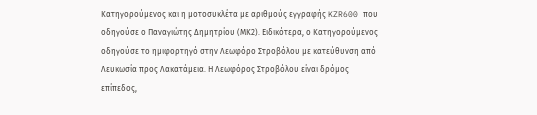Κατηγορούμενος και η μοτοσυκλέτα με αριθμούς εγγραφής KZR600 που οδηγούσε ο Παναγιώτης Δημητρίου (ΜΚ2). Ειδικότερα, ο Κατηγορούμενος οδηγούσε το ημιφορτηγό στην Λεωφόρο Στροβόλου με κατεύθυνση από Λευκωσία προς Λακατάμεια. Η Λεωφόρος Στροβόλου είναι δρόμος επίπεδος,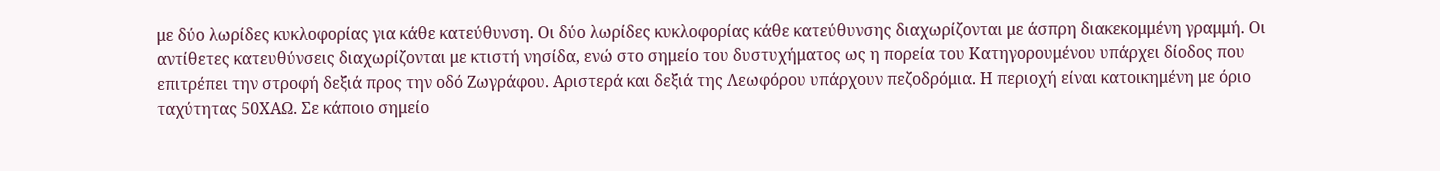με δύο λωρίδες κυκλοφορίας για κάθε κατεύθυνση. Οι δύο λωρίδες κυκλοφορίας κάθε κατεύθυνσης διαχωρίζονται με άσπρη διακεκομμένη γραμμή. Οι αντίθετες κατευθύνσεις διαχωρίζονται με κτιστή νησίδα, ενώ στο σημείο του δυστυχήματος ως η πορεία του Κατηγορουμένου υπάρχει δίοδος που επιτρέπει την στροφή δεξιά προς την οδό Ζωγράφου. Αριστερά και δεξιά της Λεωφόρου υπάρχουν πεζοδρόμια. Η περιοχή είναι κατοικημένη με όριο ταχύτητας 50ΧΑΩ. Σε κάποιο σημείο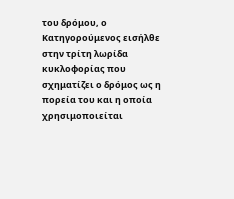του δρόμου, ο Κατηγορούμενος εισήλθε στην τρίτη λωρίδα κυκλοφορίας που σχηματίζει ο δρόμος ως η πορεία του και η οποία χρησιμοποιείται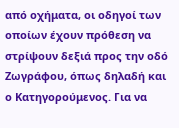από οχήματα, οι οδηγοί των οποίων έχουν πρόθεση να στρίψουν δεξιά προς την οδό Ζωγράφου, όπως δηλαδή και ο Κατηγορούμενος. Για να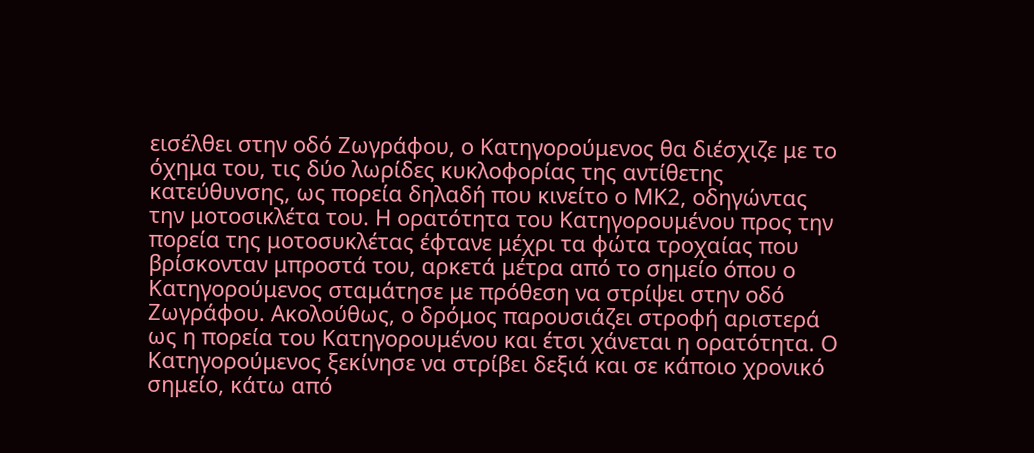εισέλθει στην οδό Ζωγράφου, ο Κατηγορούμενος θα διέσχιζε με το όχημα του, τις δύο λωρίδες κυκλοφορίας της αντίθετης κατεύθυνσης, ως πορεία δηλαδή που κινείτο ο ΜΚ2, οδηγώντας την μοτοσικλέτα του. Η ορατότητα του Κατηγορουμένου προς την πορεία της μοτοσυκλέτας έφτανε μέχρι τα φώτα τροχαίας που βρίσκονταν μπροστά του, αρκετά μέτρα από το σημείο όπου ο Κατηγορούμενος σταμάτησε με πρόθεση να στρίψει στην οδό Ζωγράφου. Ακολούθως, ο δρόμος παρουσιάζει στροφή αριστερά ως η πορεία του Κατηγορουμένου και έτσι χάνεται η ορατότητα. Ο Κατηγορούμενος ξεκίνησε να στρίβει δεξιά και σε κάποιο χρονικό σημείο, κάτω από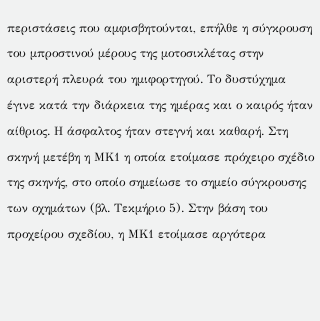περιστάσεις που αμφισβητούνται, επήλθε η σύγκρουση του μπροστινού μέρους της μοτοσικλέτας στην αριστερή πλευρά του ημιφορτηγού. Το δυστύχημα έγινε κατά την διάρκεια της ημέρας και ο καιρός ήταν αίθριος. Η άσφαλτος ήταν στεγνή και καθαρή. Στη σκηνή μετέβη η ΜΚ1 η οποία ετοίμασε πρόχειρο σχέδιο της σκηνής, στο οποίο σημείωσε το σημείο σύγκρουσης των οχημάτων (βλ. Τεκμήριο 5). Στην βάση του προχείρου σχεδίου, η ΜΚ1 ετοίμασε αργότερα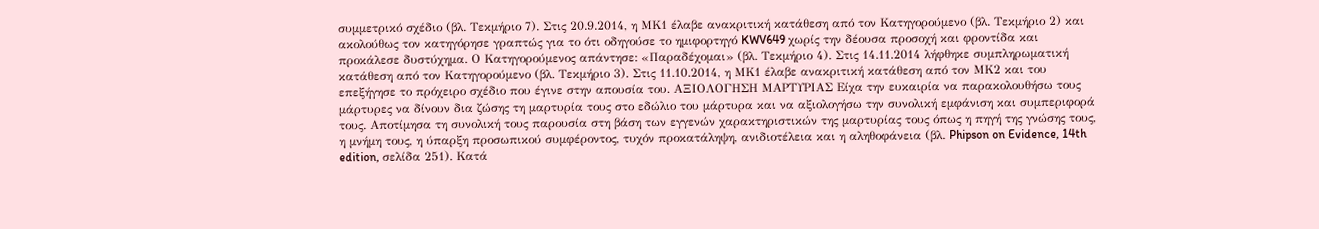συμμετρικό σχέδιο (βλ. Τεκμήριο 7). Στις 20.9.2014, η ΜΚ1 έλαβε ανακριτική κατάθεση από τον Κατηγορούμενο (βλ. Τεκμήριο 2) και ακολούθως τον κατηγόρησε γραπτώς για το ότι οδηγούσε το ημιφορτηγό KWV649 χωρίς την δέουσα προσοχή και φροντίδα και προκάλεσε δυστύχημα. Ο Κατηγορούμενος απάντησε: «Παραδέχομαι» (βλ. Τεκμήριο 4). Στις 14.11.2014 λήφθηκε συμπληρωματική κατάθεση από τον Κατηγορούμενο (βλ. Τεκμήριο 3). Στις 11.10.2014, η ΜΚ1 έλαβε ανακριτική κατάθεση από τον ΜΚ2 και του επεξήγησε το πρόχειρο σχέδιο που έγινε στην απουσία του. ΑΞΙΟΛΟΓΗΣΗ ΜΑΡΤΥΡΙΑΣ Είχα την ευκαιρία να παρακολουθήσω τους μάρτυρες να δίνουν δια ζώσης τη μαρτυρία τους στο εδώλιο του μάρτυρα και να αξιολογήσω την συνολική εμφάνιση και συμπεριφορά τους. Αποτίμησα τη συνολική τους παρουσία στη βάση των εγγενών χαρακτηριστικών της μαρτυρίας τους όπως η πηγή της γνώσης τους, η μνήμη τους, η ύπαρξη προσωπικού συμφέροντος, τυχόν προκατάληψη, ανιδιοτέλεια και η αληθοφάνεια (βλ. Phipson on Evidence, 14th edition, σελίδα 251). Κατά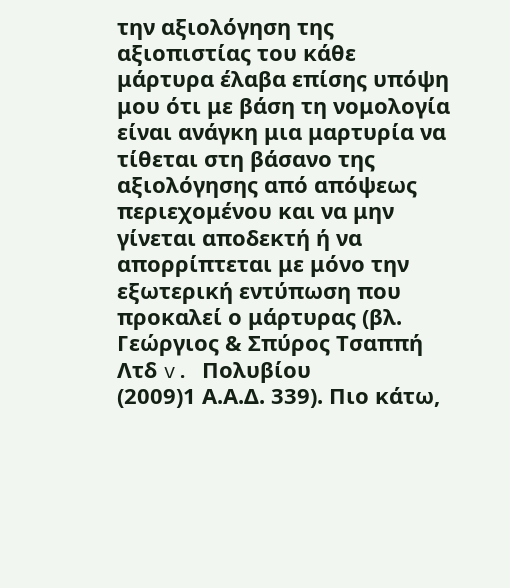την αξιολόγηση της αξιοπιστίας του κάθε μάρτυρα έλαβα επίσης υπόψη μου ότι με βάση τη νομολογία είναι ανάγκη μια μαρτυρία να τίθεται στη βάσανο της αξιολόγησης από απόψεως περιεχομένου και να μην γίνεται αποδεκτή ή να απορρίπτεται με μόνο την εξωτερική εντύπωση που προκαλεί ο μάρτυρας (βλ. Γεώργιος & Σπύρος Τσαππή Λτδ v. Πολυβίου
(2009)1 Α.Α.Δ. 339). Πιο κάτω,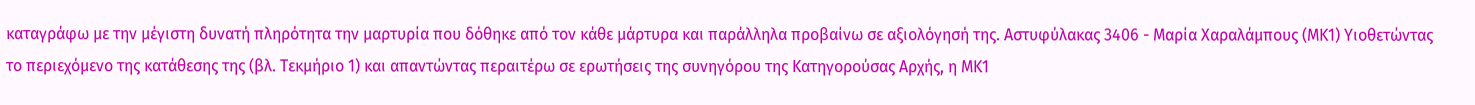καταγράφω με την μέγιστη δυνατή πληρότητα την μαρτυρία που δόθηκε από τον κάθε μάρτυρα και παράλληλα προβαίνω σε αξιολόγησή της. Αστυφύλακας 3406 - Μαρία Χαραλάμπους (ΜΚ1) Υιοθετώντας το περιεχόμενο της κατάθεσης της (βλ. Τεκμήριο 1) και απαντώντας περαιτέρω σε ερωτήσεις της συνηγόρου της Κατηγορούσας Αρχής, η ΜΚ1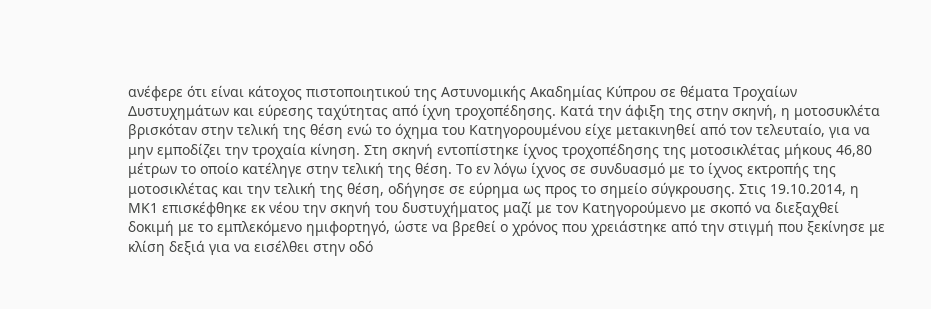ανέφερε ότι είναι κάτοχος πιστοποιητικού της Αστυνομικής Ακαδημίας Κύπρου σε θέματα Τροχαίων Δυστυχημάτων και εύρεσης ταχύτητας από ίχνη τροχοπέδησης. Κατά την άφιξη της στην σκηνή, η μοτοσυκλέτα βρισκόταν στην τελική της θέση ενώ το όχημα του Κατηγορουμένου είχε μετακινηθεί από τον τελευταίο, για να μην εμποδίζει την τροχαία κίνηση. Στη σκηνή εντοπίστηκε ίχνος τροχοπέδησης της μοτοσικλέτας μήκους 46,80 μέτρων το οποίο κατέληγε στην τελική της θέση. Το εν λόγω ίχνος σε συνδυασμό με το ίχνος εκτροπής της μοτοσικλέτας και την τελική της θέση, οδήγησε σε εύρημα ως προς το σημείο σύγκρουσης. Στις 19.10.2014, η ΜΚ1 επισκέφθηκε εκ νέου την σκηνή του δυστυχήματος μαζί με τον Κατηγορούμενο με σκοπό να διεξαχθεί δοκιμή με το εμπλεκόμενο ημιφορτηγό, ώστε να βρεθεί ο χρόνος που χρειάστηκε από την στιγμή που ξεκίνησε με κλίση δεξιά για να εισέλθει στην οδό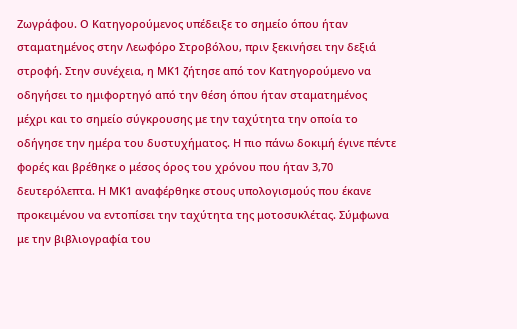Ζωγράφου. Ο Κατηγορούμενος υπέδειξε το σημείο όπου ήταν σταματημένος στην Λεωφόρο Στροβόλου, πριν ξεκινήσει την δεξιά στροφή. Στην συνέχεια, η ΜΚ1 ζήτησε από τον Κατηγορούμενο να οδηγήσει το ημιφορτηγό από την θέση όπου ήταν σταματημένος μέχρι και το σημείο σύγκρουσης με την ταχύτητα την οποία το οδήγησε την ημέρα του δυστυχήματος. Η πιο πάνω δοκιμή έγινε πέντε φορές και βρέθηκε ο μέσος όρος του χρόνου που ήταν 3,70 δευτερόλεπτα. Η ΜΚ1 αναφέρθηκε στους υπολογισμούς που έκανε προκειμένου να εντοπίσει την ταχύτητα της μοτοσυκλέτας. Σύμφωνα με την βιβλιογραφία του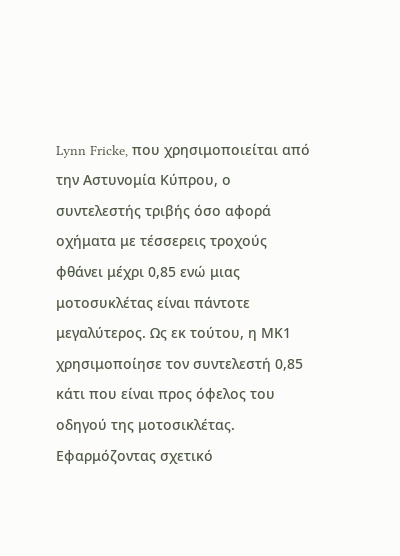Lynn Fricke, που χρησιμοποιείται από την Αστυνομία Κύπρου, ο συντελεστής τριβής όσο αφορά οχήματα με τέσσερεις τροχούς φθάνει μέχρι 0,85 ενώ μιας μοτοσυκλέτας είναι πάντοτε μεγαλύτερος. Ως εκ τούτου, η ΜΚ1 χρησιμοποίησε τον συντελεστή 0,85 κάτι που είναι προς όφελος του οδηγού της μοτοσικλέτας. Εφαρμόζοντας σχετικό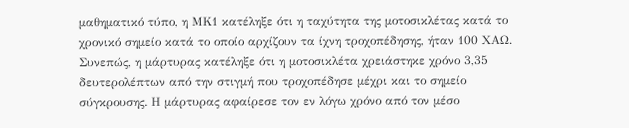μαθηματικό τύπο, η ΜΚ1 κατέληξε ότι η ταχύτητα της μοτοσικλέτας κατά το χρονικό σημείο κατά το οποίο αρχίζουν τα ίχνη τροχοπέδησης, ήταν 100 ΧΑΩ. Συνεπώς, η μάρτυρας κατέληξε ότι η μοτοσικλέτα χρειάστηκε χρόνο 3,35 δευτερολέπτων από την στιγμή που τροχοπέδησε μέχρι και το σημείο σύγκρουσης. Η μάρτυρας αφαίρεσε τον εν λόγω χρόνο από τον μέσο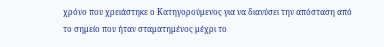χρόνο που χρειάστηκε ο Κατηγορούμενος για να διανύσει την απόσταση από το σημείο που ήταν σταματημένος μέχρι το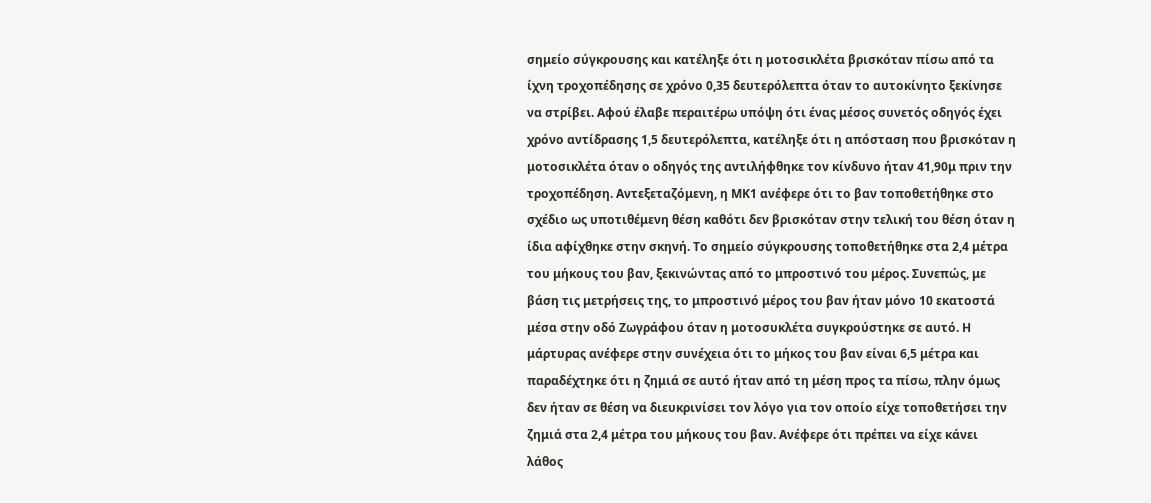σημείο σύγκρουσης και κατέληξε ότι η μοτοσικλέτα βρισκόταν πίσω από τα ίχνη τροχοπέδησης σε χρόνο 0,35 δευτερόλεπτα όταν το αυτοκίνητο ξεκίνησε να στρίβει. Αφού έλαβε περαιτέρω υπόψη ότι ένας μέσος συνετός οδηγός έχει χρόνο αντίδρασης 1,5 δευτερόλεπτα, κατέληξε ότι η απόσταση που βρισκόταν η μοτοσικλέτα όταν ο οδηγός της αντιλήφθηκε τον κίνδυνο ήταν 41,90μ πριν την τροχοπέδηση. Αντεξεταζόμενη, η ΜΚ1 ανέφερε ότι το βαν τοποθετήθηκε στο σχέδιο ως υποτιθέμενη θέση καθότι δεν βρισκόταν στην τελική του θέση όταν η ίδια αφίχθηκε στην σκηνή. Το σημείο σύγκρουσης τοποθετήθηκε στα 2,4 μέτρα του μήκους του βαν, ξεκινώντας από το μπροστινό του μέρος. Συνεπώς, με βάση τις μετρήσεις της, το μπροστινό μέρος του βαν ήταν μόνο 10 εκατοστά μέσα στην οδό Ζωγράφου όταν η μοτοσυκλέτα συγκρούστηκε σε αυτό. Η μάρτυρας ανέφερε στην συνέχεια ότι το μήκος του βαν είναι 6,5 μέτρα και παραδέχτηκε ότι η ζημιά σε αυτό ήταν από τη μέση προς τα πίσω, πλην όμως δεν ήταν σε θέση να διευκρινίσει τον λόγο για τον οποίο είχε τοποθετήσει την ζημιά στα 2,4 μέτρα του μήκους του βαν. Ανέφερε ότι πρέπει να είχε κάνει λάθος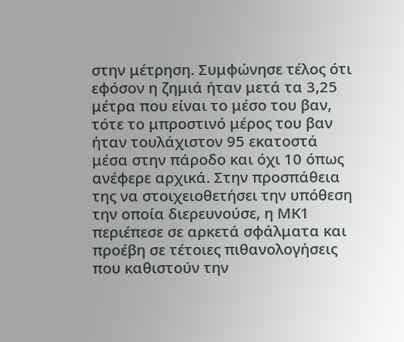στην μέτρηση. Συμφώνησε τέλος ότι εφόσον η ζημιά ήταν μετά τα 3,25 μέτρα που είναι το μέσο του βαν, τότε το μπροστινό μέρος του βαν ήταν τουλάχιστον 95 εκατοστά μέσα στην πάροδο και όχι 10 όπως ανέφερε αρχικά. Στην προσπάθεια της να στοιχειοθετήσει την υπόθεση την οποία διερευνούσε, η ΜΚ1 περιέπεσε σε αρκετά σφάλματα και προέβη σε τέτοιες πιθανολογήσεις που καθιστούν την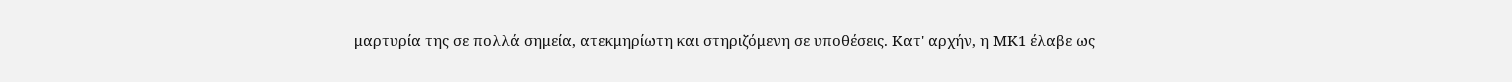μαρτυρία της σε πολλά σημεία, ατεκμηρίωτη και στηριζόμενη σε υποθέσεις. Κατ' αρχήν, η ΜΚ1 έλαβε ως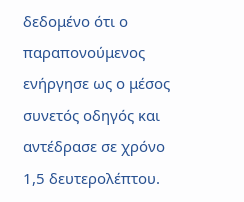δεδομένο ότι ο παραπονούμενος ενήργησε ως ο μέσος συνετός οδηγός και αντέδρασε σε χρόνο 1,5 δευτερολέπτου.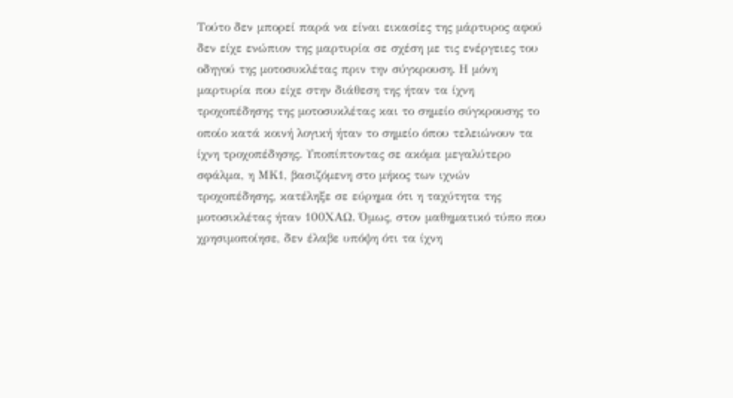Τούτο δεν μπορεί παρά να είναι εικασίες της μάρτυρος αφού δεν είχε ενώπιον της μαρτυρία σε σχέση με τις ενέργειες του οδηγού της μοτοσυκλέτας πριν την σύγκρουση. Η μόνη μαρτυρία που είχε στην διάθεση της ήταν τα ίχνη τροχοπέδησης της μοτοσυκλέτας και το σημείο σύγκρουσης το οποίο κατά κοινή λογική ήταν το σημείο όπου τελειώνουν τα ίχνη τροχοπέδησης. Υποπίπτοντας σε ακόμα μεγαλύτερο σφάλμα, η ΜΚ1, βασιζόμενη στο μήκος των ιχνών τροχοπέδησης, κατέληξε σε εύρημα ότι η ταχύτητα της μοτοσικλέτας ήταν 100ΧΑΩ. Όμως, στον μαθηματικό τύπο που χρησιμοποίησε, δεν έλαβε υπόψη ότι τα ίχνη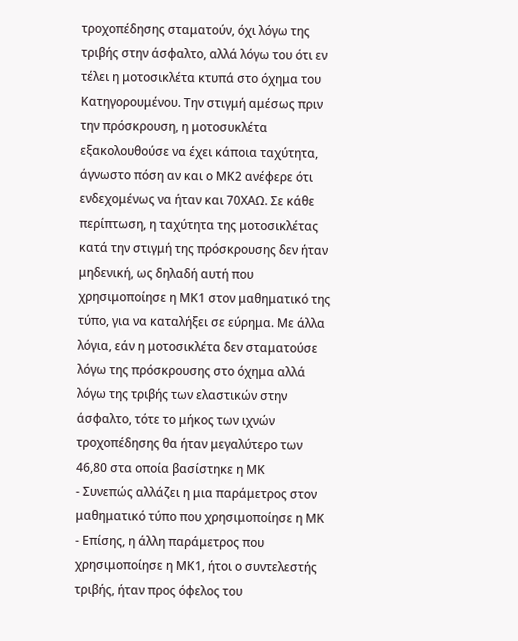τροχοπέδησης σταματούν, όχι λόγω της τριβής στην άσφαλτο, αλλά λόγω του ότι εν τέλει η μοτοσικλέτα κτυπά στο όχημα του Κατηγορουμένου. Την στιγμή αμέσως πριν την πρόσκρουση, η μοτοσυκλέτα εξακολουθούσε να έχει κάποια ταχύτητα, άγνωστο πόση αν και ο ΜΚ2 ανέφερε ότι ενδεχομένως να ήταν και 70ΧΑΩ. Σε κάθε περίπτωση, η ταχύτητα της μοτοσικλέτας κατά την στιγμή της πρόσκρουσης δεν ήταν μηδενική, ως δηλαδή αυτή που χρησιμοποίησε η ΜΚ1 στον μαθηματικό της τύπο, για να καταλήξει σε εύρημα. Με άλλα λόγια, εάν η μοτοσικλέτα δεν σταματούσε λόγω της πρόσκρουσης στο όχημα αλλά λόγω της τριβής των ελαστικών στην άσφαλτο, τότε το μήκος των ιχνών τροχοπέδησης θα ήταν μεγαλύτερο των 46,80 στα οποία βασίστηκε η ΜΚ
- Συνεπώς αλλάζει η μια παράμετρος στον μαθηματικό τύπο που χρησιμοποίησε η ΜΚ
- Επίσης, η άλλη παράμετρος που χρησιμοποίησε η ΜΚ1, ήτοι ο συντελεστής τριβής, ήταν προς όφελος του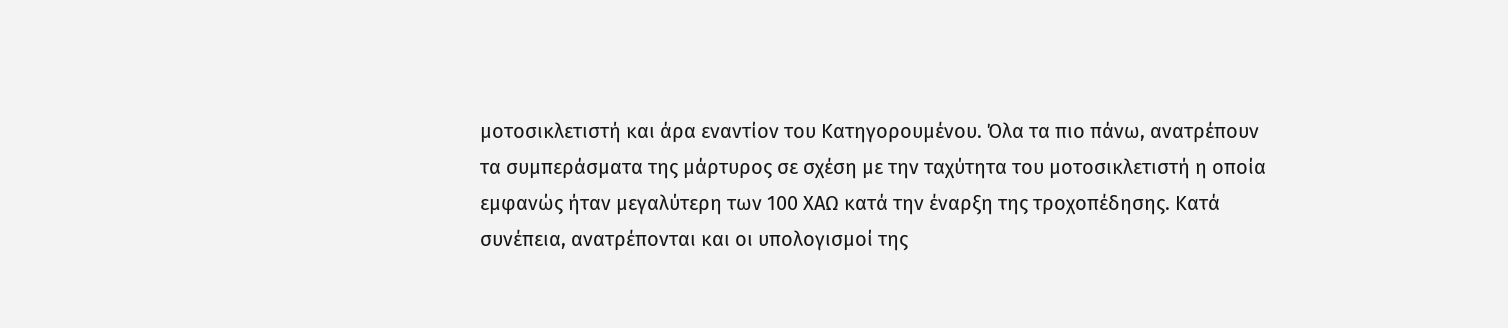μοτοσικλετιστή και άρα εναντίον του Κατηγορουμένου. Όλα τα πιο πάνω, ανατρέπουν τα συμπεράσματα της μάρτυρος σε σχέση με την ταχύτητα του μοτοσικλετιστή η οποία εμφανώς ήταν μεγαλύτερη των 100 ΧΑΩ κατά την έναρξη της τροχοπέδησης. Κατά συνέπεια, ανατρέπονται και οι υπολογισμοί της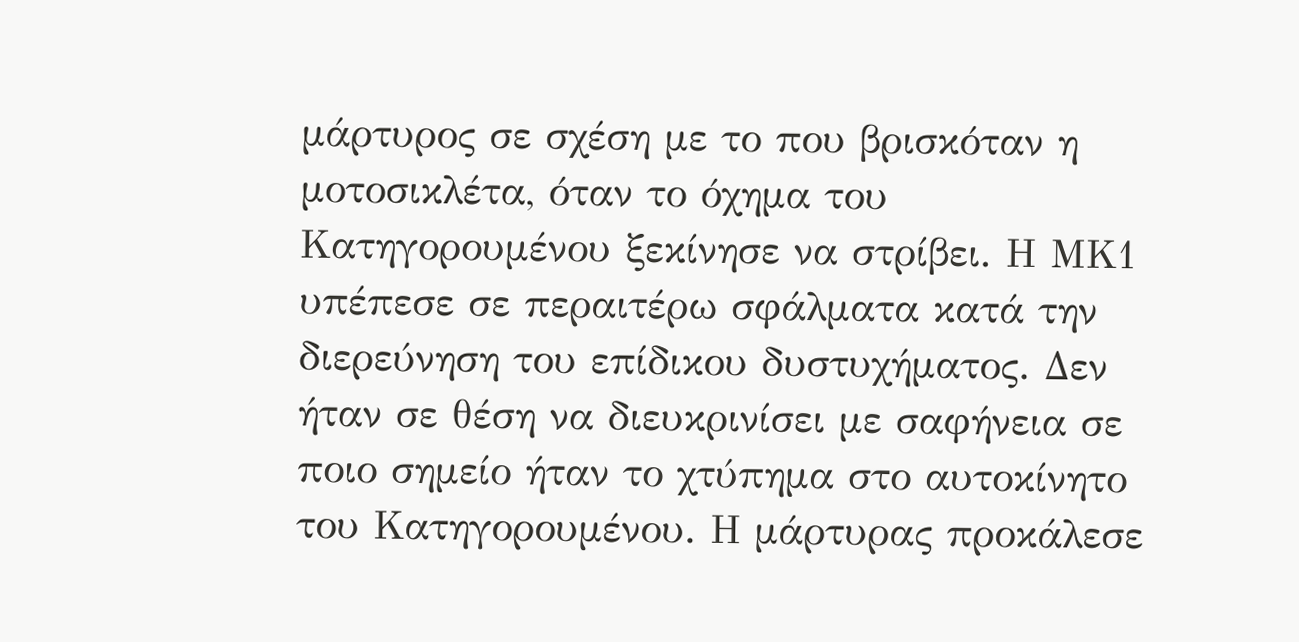μάρτυρος σε σχέση με το που βρισκόταν η μοτοσικλέτα, όταν το όχημα του Κατηγορουμένου ξεκίνησε να στρίβει. Η ΜΚ1 υπέπεσε σε περαιτέρω σφάλματα κατά την διερεύνηση του επίδικου δυστυχήματος. Δεν ήταν σε θέση να διευκρινίσει με σαφήνεια σε ποιο σημείο ήταν το χτύπημα στο αυτοκίνητο του Κατηγορουμένου. Η μάρτυρας προκάλεσε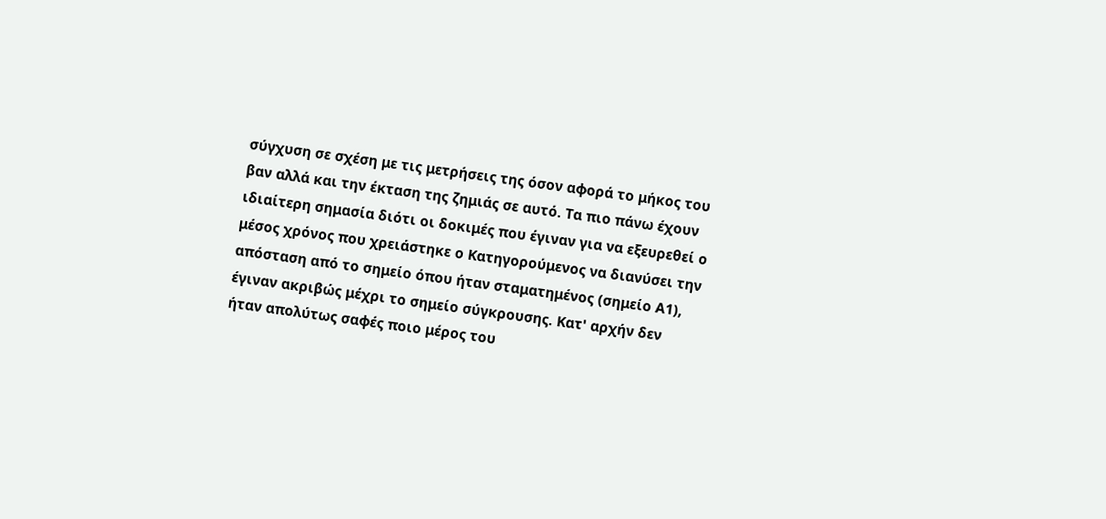σύγχυση σε σχέση με τις μετρήσεις της όσον αφορά το μήκος του βαν αλλά και την έκταση της ζημιάς σε αυτό. Τα πιο πάνω έχουν ιδιαίτερη σημασία διότι οι δοκιμές που έγιναν για να εξευρεθεί ο μέσος χρόνος που χρειάστηκε ο Κατηγορούμενος να διανύσει την απόσταση από το σημείο όπου ήταν σταματημένος (σημείο Α1), έγιναν ακριβώς μέχρι το σημείο σύγκρουσης. Κατ' αρχήν δεν ήταν απολύτως σαφές ποιο μέρος του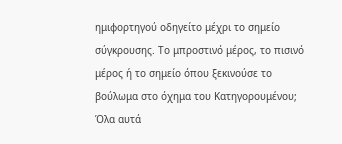ημιφορτηγού οδηγείτο μέχρι το σημείο σύγκρουσης. Το μπροστινό μέρος, το πισινό μέρος ή το σημείο όπου ξεκινούσε το βούλωμα στο όχημα του Κατηγορουμένου; Όλα αυτά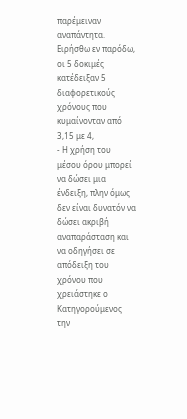παρέμειναν αναπάντητα. Ειρήσθω εν παρόδω, οι 5 δοκιμές κατέδειξαν 5 διαφορετικούς χρόνους που κυμαίνονταν από 3,15 με 4,
- Η χρήση του μέσου όρου μπορεί να δώσει μια ένδειξη, πλην όμως δεν είναι δυνατόν να δώσει ακριβή αναπαράσταση και να οδηγήσει σε απόδειξη του χρόνου που χρειάστηκε ο Κατηγορούμενος την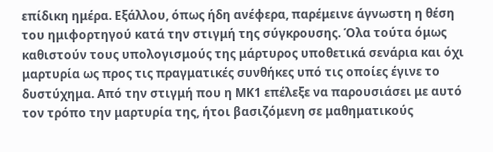επίδικη ημέρα. Εξάλλου, όπως ήδη ανέφερα, παρέμεινε άγνωστη η θέση του ημιφορτηγού κατά την στιγμή της σύγκρουσης. Όλα τούτα όμως καθιστούν τους υπολογισμούς της μάρτυρος υποθετικά σενάρια και όχι μαρτυρία ως προς τις πραγματικές συνθήκες υπό τις οποίες έγινε το δυστύχημα. Από την στιγμή που η ΜΚ1 επέλεξε να παρουσιάσει με αυτό τον τρόπο την μαρτυρία της, ήτοι βασιζόμενη σε μαθηματικούς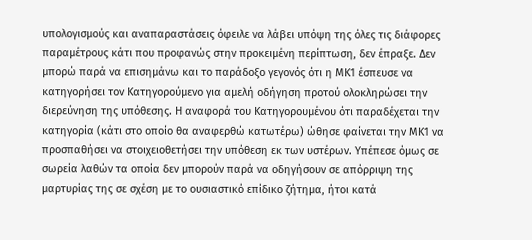υπολογισμούς και αναπαραστάσεις όφειλε να λάβει υπόψη της όλες τις διάφορες παραμέτρους κάτι που προφανώς στην προκειμένη περίπτωση, δεν έπραξε. Δεν μπορώ παρά να επισημάνω και το παράδοξο γεγονός ότι η ΜΚ1 έσπευσε να κατηγορήσει τον Κατηγορούμενο για αμελή οδήγηση προτού ολοκληρώσει την διερεύνηση της υπόθεσης. Η αναφορά του Κατηγορουμένου ότι παραδέχεται την κατηγορία (κάτι στο οποίο θα αναφερθώ κατωτέρω) ώθησε φαίνεται την ΜΚ1 να προσπαθήσει να στοιχειοθετήσει την υπόθεση εκ των υστέρων. Υπέπεσε όμως σε σωρεία λαθών τα οποία δεν μπορούν παρά να οδηγήσουν σε απόρριψη της μαρτυρίας της σε σχέση με το ουσιαστικό επίδικο ζήτημα, ήτοι κατά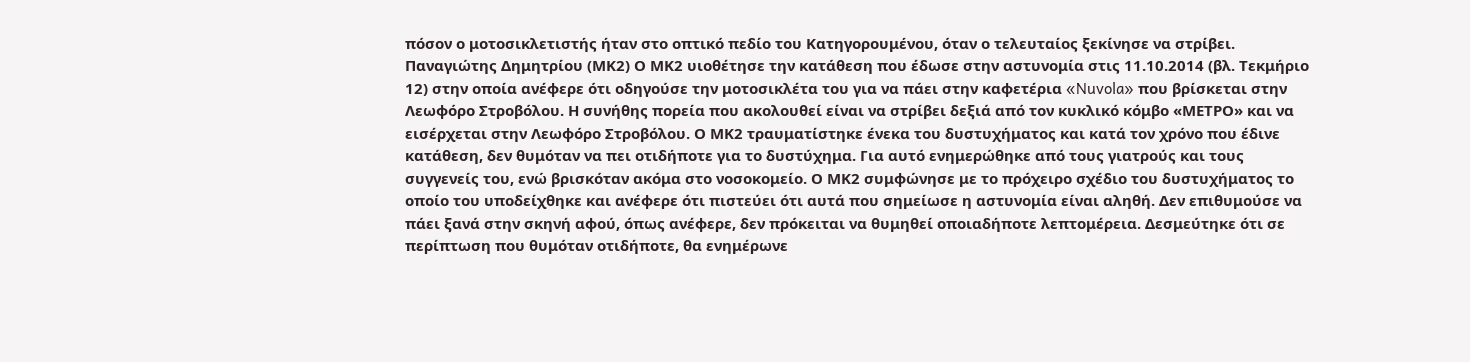πόσον ο μοτοσικλετιστής ήταν στο οπτικό πεδίο του Κατηγορουμένου, όταν ο τελευταίος ξεκίνησε να στρίβει. Παναγιώτης Δημητρίου (ΜΚ2) Ο ΜΚ2 υιοθέτησε την κατάθεση που έδωσε στην αστυνομία στις 11.10.2014 (βλ. Τεκμήριο 12) στην οποία ανέφερε ότι οδηγούσε την μοτοσικλέτα του για να πάει στην καφετέρια «Nuvola» που βρίσκεται στην Λεωφόρο Στροβόλου. Η συνήθης πορεία που ακολουθεί είναι να στρίβει δεξιά από τον κυκλικό κόμβο «ΜΕΤΡΟ» και να εισέρχεται στην Λεωφόρο Στροβόλου. Ο ΜΚ2 τραυματίστηκε ένεκα του δυστυχήματος και κατά τον χρόνο που έδινε κατάθεση, δεν θυμόταν να πει οτιδήποτε για το δυστύχημα. Για αυτό ενημερώθηκε από τους γιατρούς και τους συγγενείς του, ενώ βρισκόταν ακόμα στο νοσοκομείο. Ο ΜΚ2 συμφώνησε με το πρόχειρο σχέδιο του δυστυχήματος το οποίο του υποδείχθηκε και ανέφερε ότι πιστεύει ότι αυτά που σημείωσε η αστυνομία είναι αληθή. Δεν επιθυμούσε να πάει ξανά στην σκηνή αφού, όπως ανέφερε, δεν πρόκειται να θυμηθεί οποιαδήποτε λεπτομέρεια. Δεσμεύτηκε ότι σε περίπτωση που θυμόταν οτιδήποτε, θα ενημέρωνε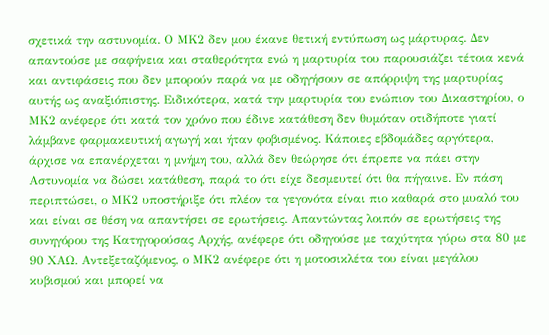σχετικά την αστυνομία. Ο ΜΚ2 δεν μου έκανε θετική εντύπωση ως μάρτυρας. Δεν απαντούσε με σαφήνεια και σταθερότητα ενώ η μαρτυρία του παρουσιάζει τέτοια κενά και αντιφάσεις που δεν μπορούν παρά να με οδηγήσουν σε απόρριψη της μαρτυρίας αυτής ως αναξιόπιστης. Ειδικότερα, κατά την μαρτυρία του ενώπιον του Δικαστηρίου, ο ΜΚ2 ανέφερε ότι κατά τον χρόνο που έδινε κατάθεση δεν θυμόταν οτιδήποτε γιατί λάμβανε φαρμακευτική αγωγή και ήταν φοβισμένος. Κάποιες εβδομάδες αργότερα, άρχισε να επανέρχεται η μνήμη του, αλλά δεν θεώρησε ότι έπρεπε να πάει στην Αστυνομία να δώσει κατάθεση, παρά το ότι είχε δεσμευτεί ότι θα πήγαινε. Εν πάση περιπτώσει, ο ΜΚ2 υποστήριξε ότι πλέον τα γεγονότα είναι πιο καθαρά στο μυαλό του και είναι σε θέση να απαντήσει σε ερωτήσεις. Απαντώντας λοιπόν σε ερωτήσεις της συνηγόρου της Κατηγορούσας Αρχής, ανέφερε ότι οδηγούσε με ταχύτητα γύρω στα 80 με 90 ΧΑΩ. Αντεξεταζόμενος, ο ΜΚ2 ανέφερε ότι η μοτοσικλέτα του είναι μεγάλου κυβισμού και μπορεί να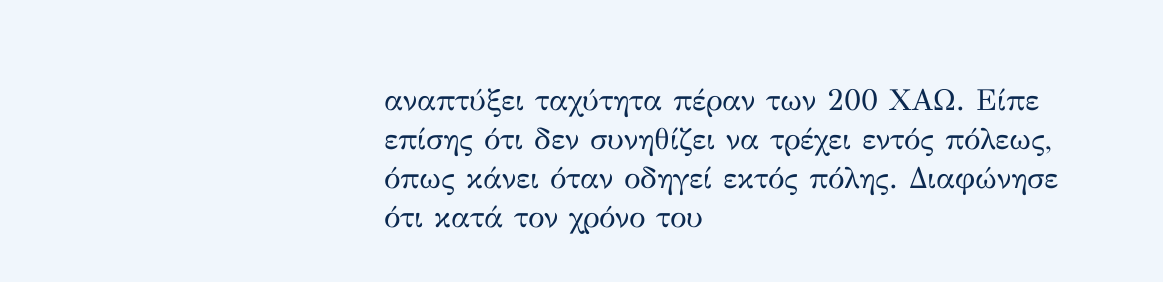αναπτύξει ταχύτητα πέραν των 200 ΧΑΩ. Είπε επίσης ότι δεν συνηθίζει να τρέχει εντός πόλεως, όπως κάνει όταν οδηγεί εκτός πόλης. Διαφώνησε ότι κατά τον χρόνο του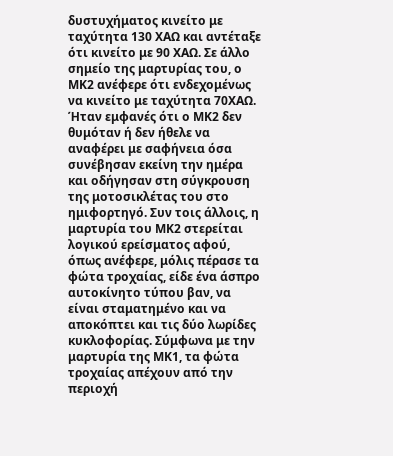δυστυχήματος κινείτο με ταχύτητα 130 ΧΑΩ και αντέταξε ότι κινείτο με 90 ΧΑΩ. Σε άλλο σημείο της μαρτυρίας του, ο ΜΚ2 ανέφερε ότι ενδεχομένως να κινείτο με ταχύτητα 70ΧΑΩ. Ήταν εμφανές ότι ο ΜΚ2 δεν θυμόταν ή δεν ήθελε να αναφέρει με σαφήνεια όσα συνέβησαν εκείνη την ημέρα και οδήγησαν στη σύγκρουση της μοτοσικλέτας του στο ημιφορτηγό. Συν τοις άλλοις, η μαρτυρία του ΜΚ2 στερείται λογικού ερείσματος αφού, όπως ανέφερε, μόλις πέρασε τα φώτα τροχαίας, είδε ένα άσπρο αυτοκίνητο τύπου βαν, να είναι σταματημένο και να αποκόπτει και τις δύο λωρίδες κυκλοφορίας. Σύμφωνα με την μαρτυρία της ΜΚ1, τα φώτα τροχαίας απέχουν από την περιοχή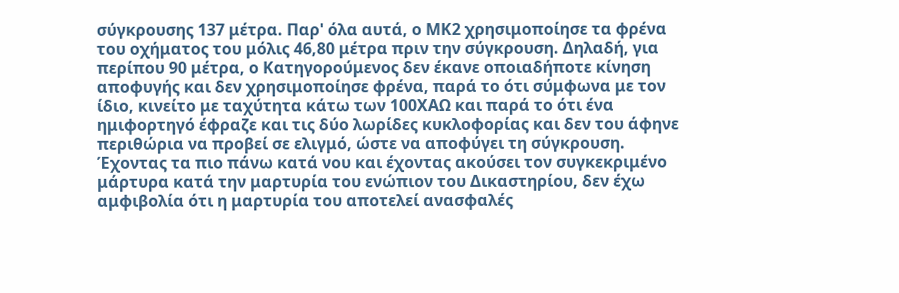σύγκρουσης 137 μέτρα. Παρ' όλα αυτά, ο ΜΚ2 χρησιμοποίησε τα φρένα του οχήματος του μόλις 46,80 μέτρα πριν την σύγκρουση. Δηλαδή, για περίπου 90 μέτρα, ο Κατηγορούμενος δεν έκανε οποιαδήποτε κίνηση αποφυγής και δεν χρησιμοποίησε φρένα, παρά το ότι σύμφωνα με τον ίδιο, κινείτο με ταχύτητα κάτω των 100ΧΑΩ και παρά το ότι ένα ημιφορτηγό έφραζε και τις δύο λωρίδες κυκλοφορίας και δεν του άφηνε περιθώρια να προβεί σε ελιγμό, ώστε να αποφύγει τη σύγκρουση. Έχοντας τα πιο πάνω κατά νου και έχοντας ακούσει τον συγκεκριμένο μάρτυρα κατά την μαρτυρία του ενώπιον του Δικαστηρίου, δεν έχω αμφιβολία ότι η μαρτυρία του αποτελεί ανασφαλές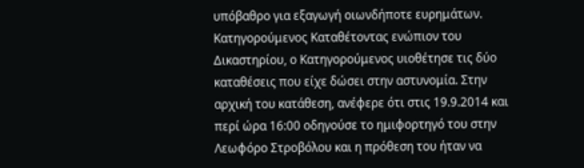υπόβαθρο για εξαγωγή οιωνδήποτε ευρημάτων. Κατηγορούμενος Καταθέτοντας ενώπιον του Δικαστηρίου, ο Κατηγορούμενος υιοθέτησε τις δύο καταθέσεις που είχε δώσει στην αστυνομία. Στην αρχική του κατάθεση, ανέφερε ότι στις 19.9.2014 και περί ώρα 16:00 οδηγούσε το ημιφορτηγό του στην Λεωφόρο Στροβόλου και η πρόθεση του ήταν να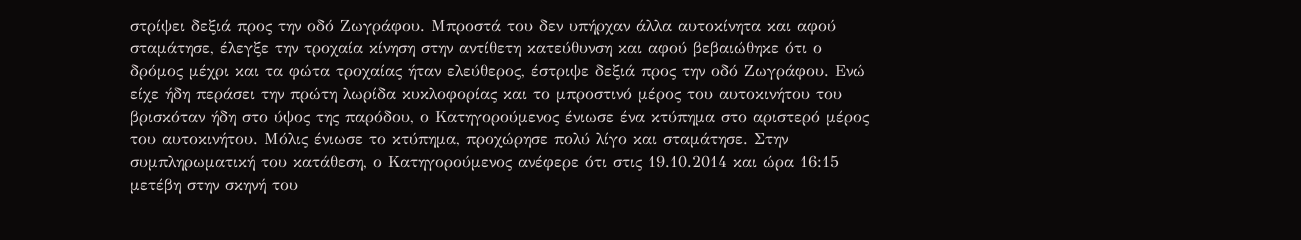στρίψει δεξιά προς την οδό Ζωγράφου. Μπροστά του δεν υπήρχαν άλλα αυτοκίνητα και αφού σταμάτησε, έλεγξε την τροχαία κίνηση στην αντίθετη κατεύθυνση και αφού βεβαιώθηκε ότι ο δρόμος μέχρι και τα φώτα τροχαίας ήταν ελεύθερος, έστριψε δεξιά προς την οδό Ζωγράφου. Ενώ είχε ήδη περάσει την πρώτη λωρίδα κυκλοφορίας και το μπροστινό μέρος του αυτοκινήτου του βρισκόταν ήδη στο ύψος της παρόδου, ο Κατηγορούμενος ένιωσε ένα κτύπημα στο αριστερό μέρος του αυτοκινήτου. Μόλις ένιωσε το κτύπημα, προχώρησε πολύ λίγο και σταμάτησε. Στην συμπληρωματική του κατάθεση, ο Κατηγορούμενος ανέφερε ότι στις 19.10.2014 και ώρα 16:15 μετέβη στην σκηνή του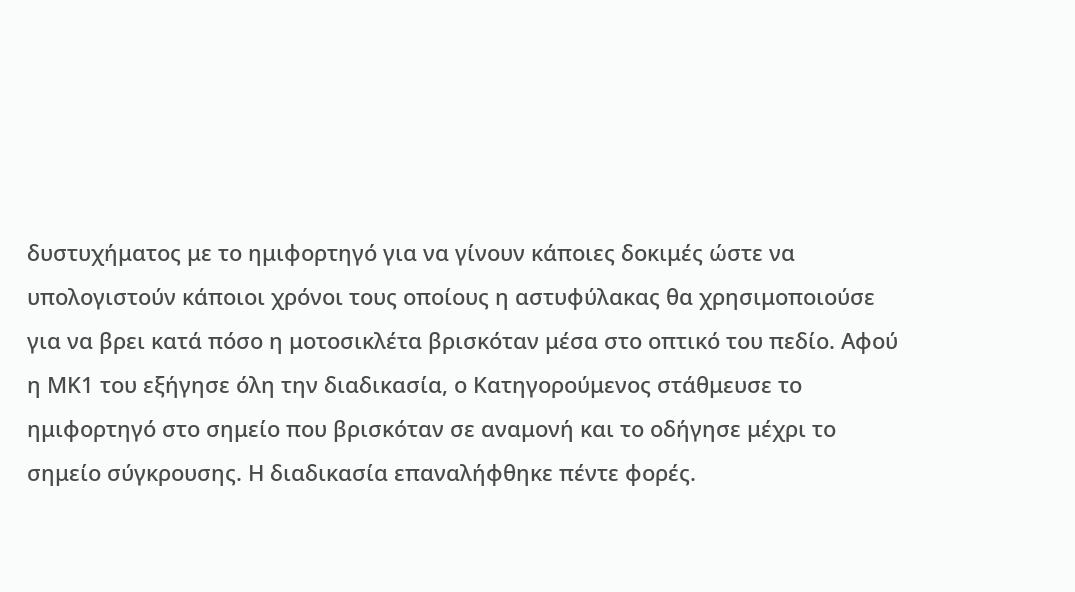δυστυχήματος με το ημιφορτηγό για να γίνουν κάποιες δοκιμές ώστε να υπολογιστούν κάποιοι χρόνοι τους οποίους η αστυφύλακας θα χρησιμοποιούσε για να βρει κατά πόσο η μοτοσικλέτα βρισκόταν μέσα στο οπτικό του πεδίο. Αφού η ΜΚ1 του εξήγησε όλη την διαδικασία, ο Κατηγορούμενος στάθμευσε το ημιφορτηγό στο σημείο που βρισκόταν σε αναμονή και το οδήγησε μέχρι το σημείο σύγκρουσης. Η διαδικασία επαναλήφθηκε πέντε φορές.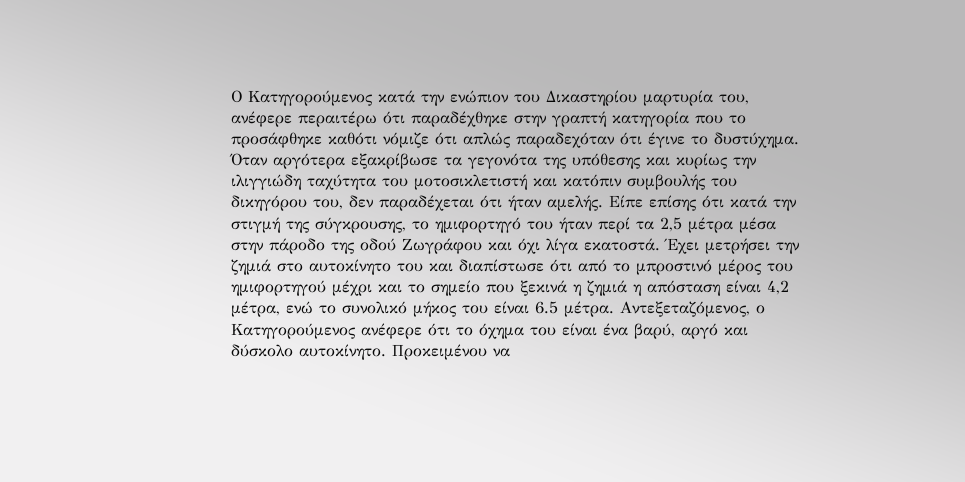Ο Κατηγορούμενος κατά την ενώπιον του Δικαστηρίου μαρτυρία του, ανέφερε περαιτέρω ότι παραδέχθηκε στην γραπτή κατηγορία που το προσάφθηκε καθότι νόμιζε ότι απλώς παραδεχόταν ότι έγινε το δυστύχημα. Όταν αργότερα εξακρίβωσε τα γεγονότα της υπόθεσης και κυρίως την ιλιγγιώδη ταχύτητα του μοτοσικλετιστή και κατόπιν συμβουλής του δικηγόρου του, δεν παραδέχεται ότι ήταν αμελής. Είπε επίσης ότι κατά την στιγμή της σύγκρουσης, το ημιφορτηγό του ήταν περί τα 2,5 μέτρα μέσα στην πάροδο της οδού Ζωγράφου και όχι λίγα εκατοστά. Έχει μετρήσει την ζημιά στο αυτοκίνητο του και διαπίστωσε ότι από το μπροστινό μέρος του ημιφορτηγού μέχρι και το σημείο που ξεκινά η ζημιά η απόσταση είναι 4,2 μέτρα, ενώ το συνολικό μήκος του είναι 6.5 μέτρα. Αντεξεταζόμενος, ο Κατηγορούμενος ανέφερε ότι το όχημα του είναι ένα βαρύ, αργό και δύσκολο αυτοκίνητο. Προκειμένου να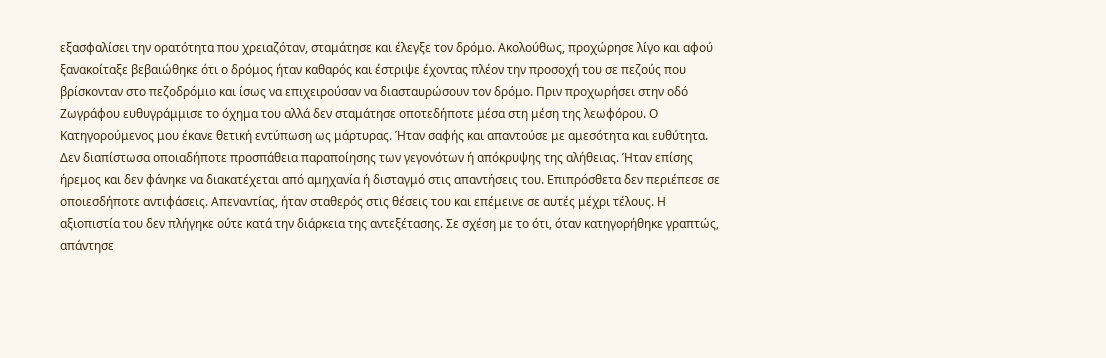εξασφαλίσει την ορατότητα που χρειαζόταν, σταμάτησε και έλεγξε τον δρόμο. Ακολούθως, προχώρησε λίγο και αφού ξανακοίταξε βεβαιώθηκε ότι ο δρόμος ήταν καθαρός και έστριψε έχοντας πλέον την προσοχή του σε πεζούς που βρίσκονταν στο πεζοδρόμιο και ίσως να επιχειρούσαν να διασταυρώσουν τον δρόμο. Πριν προχωρήσει στην οδό Ζωγράφου ευθυγράμμισε το όχημα του αλλά δεν σταμάτησε οποτεδήποτε μέσα στη μέση της λεωφόρου. Ο Κατηγορούμενος μου έκανε θετική εντύπωση ως μάρτυρας. Ήταν σαφής και απαντούσε με αμεσότητα και ευθύτητα. Δεν διαπίστωσα οποιαδήποτε προσπάθεια παραποίησης των γεγονότων ή απόκρυψης της αλήθειας. Ήταν επίσης ήρεμος και δεν φάνηκε να διακατέχεται από αμηχανία ή δισταγμό στις απαντήσεις του. Επιπρόσθετα δεν περιέπεσε σε οποιεσδήποτε αντιφάσεις. Απεναντίας, ήταν σταθερός στις θέσεις του και επέμεινε σε αυτές μέχρι τέλους. Η αξιοπιστία του δεν πλήγηκε ούτε κατά την διάρκεια της αντεξέτασης. Σε σχέση με το ότι, όταν κατηγορήθηκε γραπτώς, απάντησε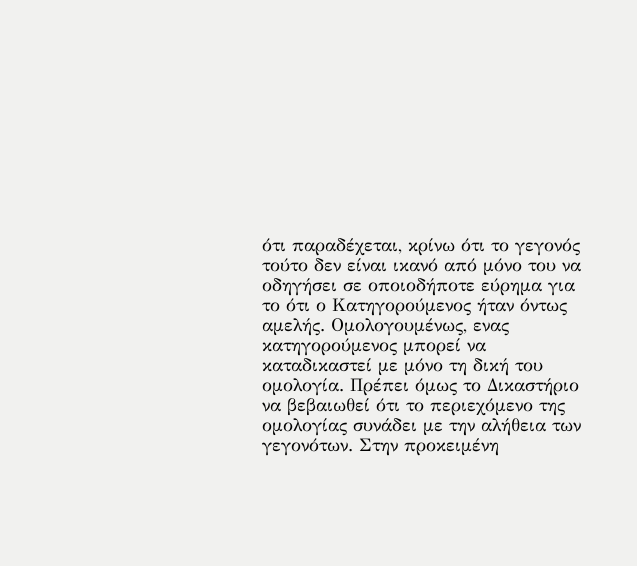ότι παραδέχεται, κρίνω ότι το γεγονός τούτο δεν είναι ικανό από μόνο του να οδηγήσει σε οποιοδήποτε εύρημα για το ότι ο Κατηγορούμενος ήταν όντως αμελής. Ομολογουμένως, ενας κατηγορούμενος μπορεί να καταδικαστεί με μόνο τη δική του ομολογία. Πρέπει όμως το Δικαστήριο να βεβαιωθεί ότι το περιεχόμενο της ομολογίας συνάδει με την αλήθεια των γεγονότων. Στην προκειμένη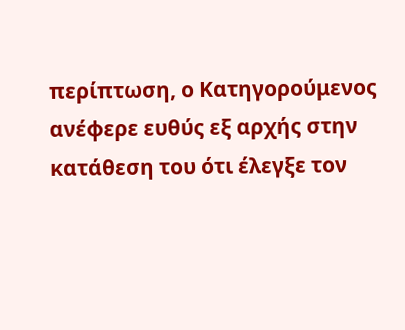περίπτωση, ο Κατηγορούμενος ανέφερε ευθύς εξ αρχής στην κατάθεση του ότι έλεγξε τον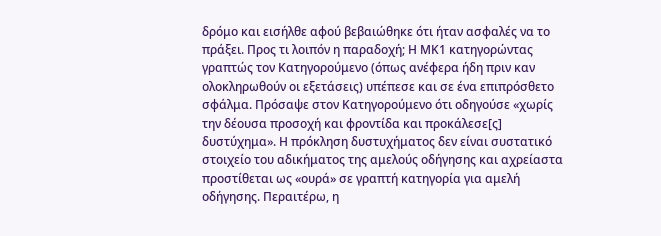δρόμο και εισήλθε αφού βεβαιώθηκε ότι ήταν ασφαλές να το πράξει. Προς τι λοιπόν η παραδοχή; Η ΜΚ1 κατηγορώντας γραπτώς τον Κατηγορούμενο (όπως ανέφερα ήδη πριν καν ολοκληρωθούν οι εξετάσεις) υπέπεσε και σε ένα επιπρόσθετο σφάλμα. Πρόσαψε στον Κατηγορούμενο ότι οδηγούσε «χωρίς την δέουσα προσοχή και φροντίδα και προκάλεσε[ς] δυστύχημα». Η πρόκληση δυστυχήματος δεν είναι συστατικό στοιχείο του αδικήματος της αμελούς οδήγησης και αχρείαστα προστίθεται ως «ουρά» σε γραπτή κατηγορία για αμελή οδήγησης. Περαιτέρω, η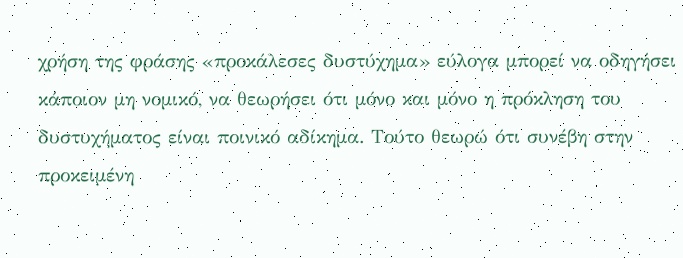χρήση της φράσης «προκάλεσες δυστύχημα» εύλογα μπορεί να οδηγήσει κάποιον μη νομικό, να θεωρήσει ότι μόνο και μόνο η πρόκληση του δυστυχήματος είναι ποινικό αδίκημα. Τούτο θεωρώ ότι συνέβη στην προκειμένη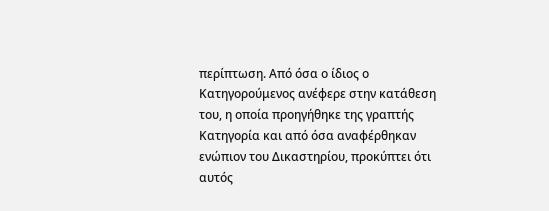περίπτωση. Από όσα ο ίδιος ο Κατηγορούμενος ανέφερε στην κατάθεση του, η οποία προηγήθηκε της γραπτής Κατηγορία και από όσα αναφέρθηκαν ενώπιον του Δικαστηρίου, προκύπτει ότι αυτός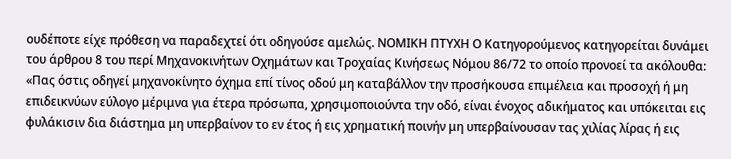ουδέποτε είχε πρόθεση να παραδεχτεί ότι οδηγούσε αμελώς. ΝΟΜΙΚΗ ΠΤΥΧΗ Ο Κατηγορούμενος κατηγορείται δυνάμει του άρθρου 8 του περί Μηχανοκινήτων Οχημάτων και Τροχαίας Κινήσεως Νόμου 86/72 το οποίο προνοεί τα ακόλουθα: «Πας όστις οδηγεί μηχανοκίνητο όχημα επί τίνος οδού μη καταβάλλον την προσήκουσα επιμέλεια και προσοχή ή μη επιδεικνύων εύλογο μέριμνα για έτερα πρόσωπα, χρησιμοποιούντα την οδό, είναι ένοχος αδικήματος και υπόκειται εις φυλάκισιν δια διάστημα μη υπερβαίνον το εν έτος ή εις χρηματική ποινήν μη υπερβαίνουσαν τας χιλίας λίρας ή εις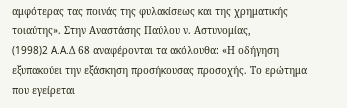αμφότερας τας ποινάς της φυλακίσεως και της χρηματικής τοιαύτης». Στην Αναστάσης Παύλου ν. Αστυνομίας,
(1998)2 A.A.Δ 68 αναφέρονται τα ακόλουθα: «Η οδήγηση εξυπακούει την εξάσκηση προσήκουσας προσοχής. Το ερώτημα που εγείρεται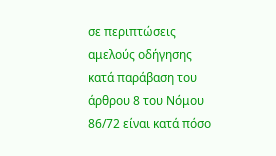σε περιπτώσεις αμελούς οδήγησης κατά παράβαση του άρθρου 8 του Νόμου 86/72 είναι κατά πόσο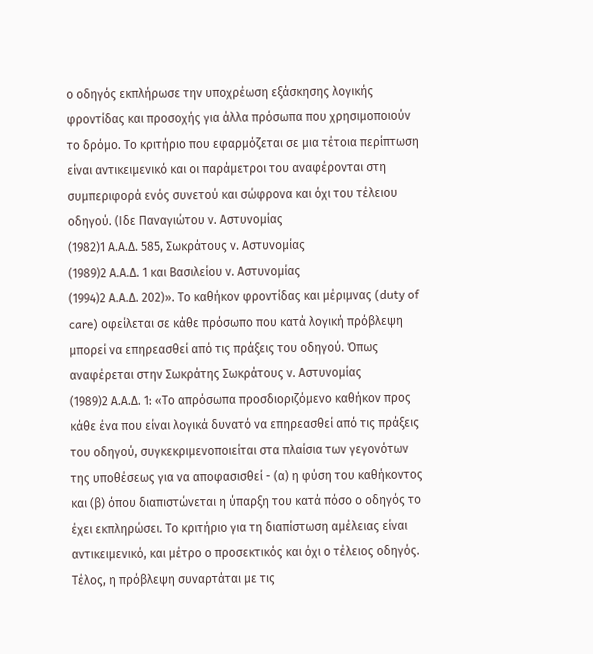ο οδηγός εκπλήρωσε την υποχρέωση εξάσκησης λογικής φροντίδας και προσοχής για άλλα πρόσωπα που χρησιμοποιούν το δρόμο. Το κριτήριο που εφαρμόζεται σε μια τέτοια περίπτωση είναι αντικειμενικό και οι παράμετροι του αναφέρονται στη συμπεριφορά ενός συνετού και σώφρονα και όχι του τέλειου οδηγού. (Ιδε Παναγιώτου ν. Αστυνομίας
(1982)1 Α.Α.Δ. 585, Σωκράτους ν. Αστυνομίας
(1989)2 Α.Α.Δ. 1 και Βασιλείου ν. Αστυνομίας
(1994)2 Α.Α.Δ. 202)». Το καθήκον φροντίδας και μέριμνας (duty of care) οφείλεται σε κάθε πρόσωπο που κατά λογική πρόβλεψη μπορεί να επηρεασθεί από τις πράξεις του οδηγού. Όπως αναφέρεται στην Σωκράτης Σωκράτους ν. Αστυνομίας
(1989)2 Α.Α.Δ. 1: «Το απρόσωπα προσδιοριζόμενο καθήκον προς κάθε ένα που είναι λογικά δυνατό να επηρεασθεί από τις πράξεις του οδηγού, συγκεκριμενοποιείται στα πλαίσια των γεγονότων της υποθέσεως για να αποφασισθεί - (α) η φύση του καθήκοντος και (β) όπου διαπιστώνεται η ύπαρξη του κατά πόσο ο οδηγός το έχει εκπληρώσει. Το κριτήριο για τη διαπίστωση αμέλειας είναι αντικειμενικό, και μέτρο ο προσεκτικός και όχι ο τέλειος οδηγός. Τέλος, η πρόβλεψη συναρτάται με τις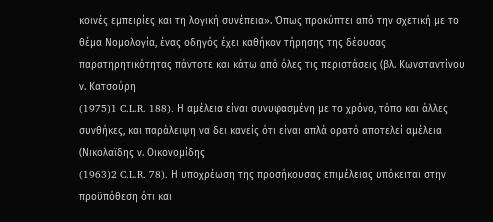κοινές εμπειρίες και τη λογική συνέπεια». Όπως προκύπτει από την σχετική με το θέμα Νομολογία, ένας οδηγός έχει καθήκον τήρησης της δέουσας παρατηρητικότητας πάντοτε και κάτω από όλες τις περιστάσεις (βλ. Κωνσταντίνου ν. Κατσούρη
(1975)1 C.L.R. 188). Η αμέλεια είναι συνυφασμένη με το χρόνο, τόπο και άλλες συνθήκες, και παράλειψη να δει κανείς ότι είναι απλά ορατό αποτελεί αμέλεια (Νικολαϊδης ν. Οικονομίδης
(1963)2 C.L.R. 78). Η υποχρέωση της προσήκουσας επιμέλειας υπόκειται στην προϋπόθεση ότι και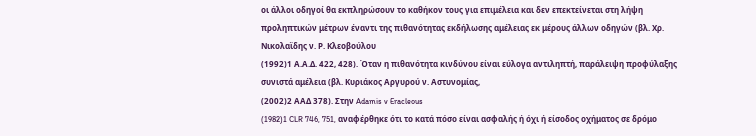οι άλλοι οδηγοί θα εκπληρώσουν το καθήκον τους για επιμέλεια και δεν επεκτείνεται στη λήψη προληπτικών μέτρων έναντι της πιθανότητας εκδήλωσης αμέλειας εκ μέρους άλλων οδηγών (βλ. Χρ. Νικολαϊδης ν. Ρ. Κλεοβούλου
(1992)1 Α.Α.Δ. 422, 428). Όταν η πιθανότητα κινδύνου είναι εύλογα αντιληπτή, παράλειψη προφύλαξης συνιστά αμέλεια (βλ. Κυριάκος Αργυρού ν. Αστυνομίας,
(2002)2 ΑΑΔ 378). Στην Adamis v Eracleous
(1982)1 CLR 746, 751, αναφέρθηκε ότι το κατά πόσο είναι ασφαλής ή όχι ή είσοδος οχήματος σε δρόμο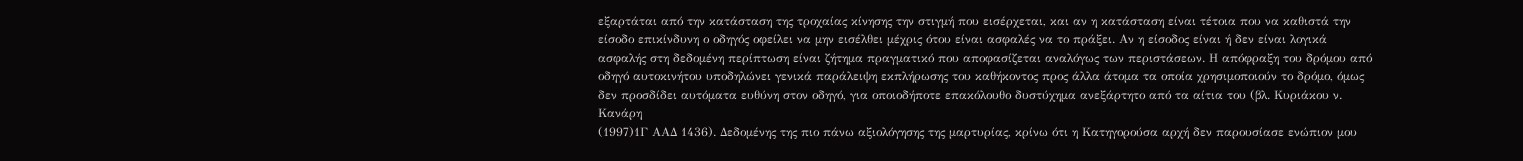εξαρτάται από την κατάσταση της τροχαίας κίνησης την στιγμή που εισέρχεται, και αν η κατάσταση είναι τέτοια που να καθιστά την είσοδο επικίνδυνη ο οδηγός οφείλει να μην εισέλθει μέχρις ότου είναι ασφαλές να το πράξει. Αν η είσοδος είναι ή δεν είναι λογικά ασφαλής στη δεδομένη περίπτωση είναι ζήτημα πραγματικό που αποφασίζεται αναλόγως των περιστάσεων. Η απόφραξη του δρόμου από οδηγό αυτοκινήτου υποδηλώνει γενικά παράλειψη εκπλήρωσης του καθήκοντος προς άλλα άτομα τα οποία χρησιμοποιούν το δρόμο, όμως δεν προσδίδει αυτόματα ευθύνη στον οδηγό, για οποιοδήποτε επακόλουθο δυστύχημα ανεξάρτητο από τα αίτια του (βλ. Κυριάκου ν. Κανάρη
(1997)1Γ ΑΑΔ 1436). Δεδομένης της πιο πάνω αξιολόγησης της μαρτυρίας, κρίνω ότι η Κατηγορούσα αρχή δεν παρουσίασε ενώπιον μου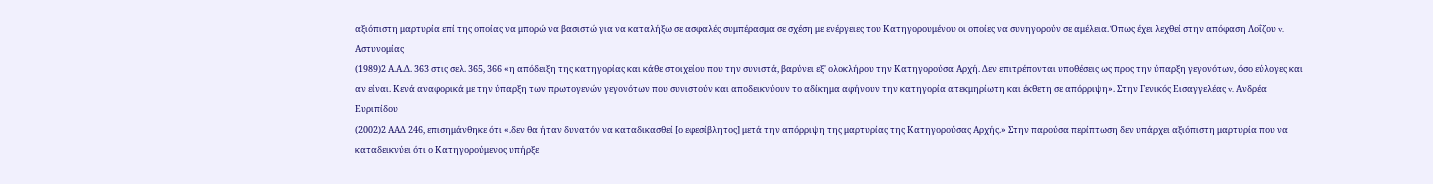αξιόπιστη μαρτυρία επί της οποίας να μπορώ να βασιστώ για να καταλήξω σε ασφαλές συμπέρασμα σε σχέση με ενέργειες του Κατηγορουμένου οι οποίες να συνηγορούν σε αμέλεια. Όπως έχει λεχθεί στην απόφαση Λοΐζου v. Αστυνομίας
(1989)2 Α.Α.Δ. 363 στις σελ. 365, 366 «η απόδειξη της κατηγορίας και κάθε στοιχείου που την συνιστά, βαρύνει εξ' ολοκλήρου την Κατηγορούσα Αρχή. Δεν επιτρέπονται υποθέσεις ως προς την ύπαρξη γεγονότων, όσο εύλογες και αν είναι. Κενά αναφορικά με την ύπαρξη των πρωτογενών γεγονότων που συνιστούν και αποδεικνύουν το αδίκημα αφήνουν την κατηγορία ατεκμηρίωτη και έκθετη σε απόρριψη». Στην Γενικός Εισαγγελέας v. Ανδρέα Ευριπίδου
(2002)2 ΑΑΔ 246, επισημάνθηκε ότι «.δεν θα ήταν δυνατόν να καταδικασθεί [ο εφεσίβλητος] μετά την απόρριψη της μαρτυρίας της Κατηγορούσας Αρχής.» Στην παρούσα περίπτωση δεν υπάρχει αξιόπιστη μαρτυρία που να καταδεικνύει ότι ο Κατηγορούμενος υπήρξε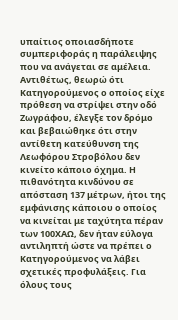υπαίτιος οποιασδήποτε συμπεριφοράς η παράλειψης που να ανάγεται σε αμέλεια. Αντιθέτως, θεωρώ ότι Κατηγορούμενος ο οποίος είχε πρόθεση να στρίψει στην οδό Ζωγράφου, έλεγξε τον δρόμο και βεβαιώθηκε ότι στην αντίθετη κατεύθυνση της Λεωφόρου Στροβόλου δεν κινείτο κάποιο όχημα. Η πιθανότητα κινδύνου σε απόσταση 137 μέτρων, ήτοι της εμφάνισης κάποιου ο οποίος να κινείται με ταχύτητα πέραν των 100ΧΑΩ, δεν ήταν εύλογα αντιληπτή ώστε να πρέπει ο Κατηγορούμενος να λάβει σχετικές προφυλάξεις. Για όλους τους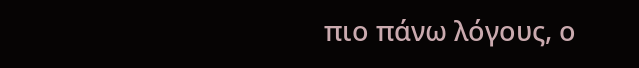πιο πάνω λόγους, ο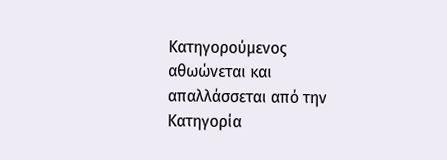Κατηγορούμενος αθωώνεται και απαλλάσσεται από την Κατηγορία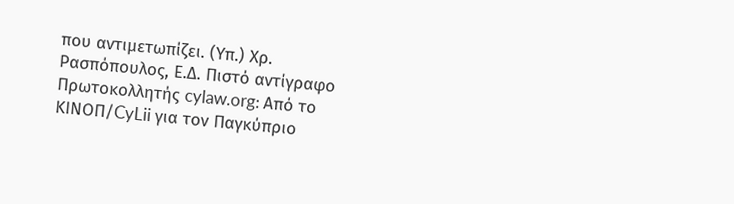που αντιμετωπίζει. (Υπ.) Χρ. Ρασπόπουλος, Ε.Δ. Πιστό αντίγραφο Πρωτοκολλητής cylaw.org: Από το ΚΙΝOΠ/CyLii για τον Παγκύπριο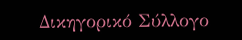Δικηγορικό Σύλλογο